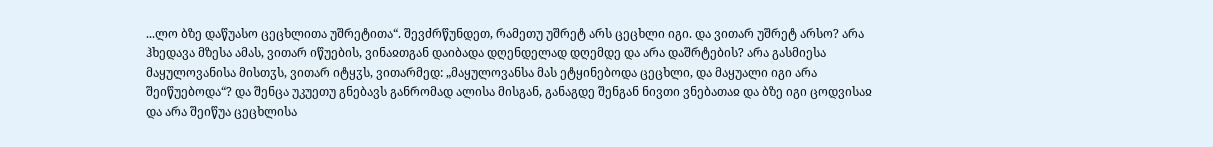...ლო ბზე დაწუასო ცეცხლითა უშრეტითა“. შევძრწუნდეთ, რამეთუ უშრეტ არს ცეცხლი იგი. და ვითარ უშრეტ არსო? არა ჰხედავა მზესა ამას, ვითარ იწუების, ვინაჲთგან დაიბადა დღენდელად დღემდე და არა დაშრტების? არა გასმიესა მაყულოვანისა მისთჳს, ვითარ იტყჳს, ვითარმედ: „მაყულოვანსა მას ეტყინებოდა ცეცხლი, და მაყუალი იგი არა შეიწუებოდა“? და შენცა უკუეთუ გნებავს განრომად ალისა მისგან, განაგდე შენგან ნივთი ვნებათაჲ და ბზე იგი ცოდვისაჲ და არა შეიწუა ცეცხლისა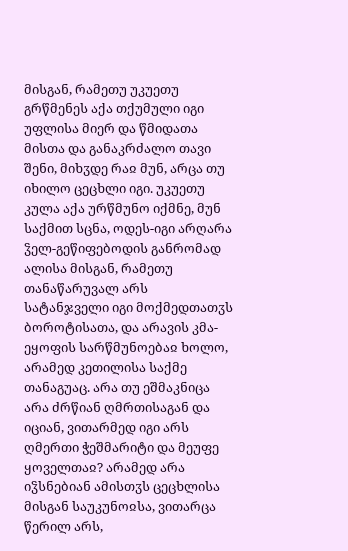მისგან, რამეთუ უკუეთუ გრწმენეს აქა თქუმული იგი უფლისა მიერ და წმიდათა მისთა და განაკრძალო თავი შენი, მიხჳდე რაჲ მუნ, არცა თუ იხილო ცეცხლი იგი. უკუეთუ კულა აქა ურწმუნო იქმნე, მუნ საქმით სცნა, ოდეს-იგი არღარა ჴელ-გეწიფებოდის განრომად ალისა მისგან, რამეთუ თანაწარუვალ არს სატანჯველი იგი მოქმედთათჳს ბოროტისათა, და არავის კმა-ეყოფის სარწმუნოებაჲ ხოლო, არამედ კეთილისა საქმე თანაგუაც. არა თუ ეშმაკნიცა არა ძრწიან ღმრთისაგან და იციან, ვითარმედ იგი არს ღმერთი ჭეშმარიტი და მეუფე ყოველთაჲ? არამედ არა იჴსნებიან ამისთჳს ცეცხლისა მისგან საუკუნოჲსა, ვითარცა წერილ არს,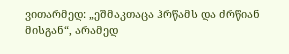ვითარმედ: „ეშმაკთაცა ჰრწამს და ძრწიან მისგან“, არამედ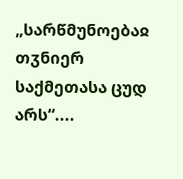„სარწმუნოებაჲ თჳნიერ საქმეთასა ცუდ არს“....